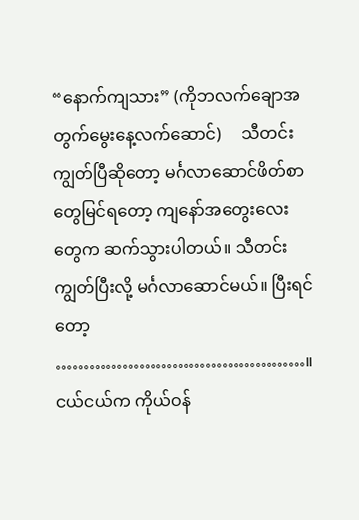“နောက်ကျသား” (ကိုဘလက်ချောအတွက်မွေးနေ့လက်ဆောင်)     သီတင်းကျွတ်ပြီဆိုတော့ မင်္ဂလာဆောင်ဖိတ်စာတွေမြင်ရတော့ ကျနော်အတွေးလေးတွေက ဆက်သွားပါတယ်။ သီတင်းကျွတ်ပြီးလို့ မင်္ဂလာဆောင်မယ်။ ပြီးရင်တော့ ………………………………………။ ငယ်ငယ်က ကိုယ်ဝန်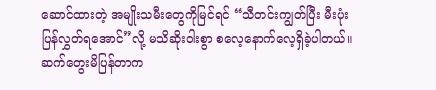ဆောင်ထားတဲ့ အမျိုးသမီးတွေကိုမြင်ရင် “သီတင်းကျွတ်ပြီး မီးပုံးပြန်လွှတ်ရအောင်”လို့ မသိဆိုးဝါးစွာ စလေ့နောက်လေ့ရှိခဲ့ပါတယ်။ ဆက်တွေးမိပြန်တာက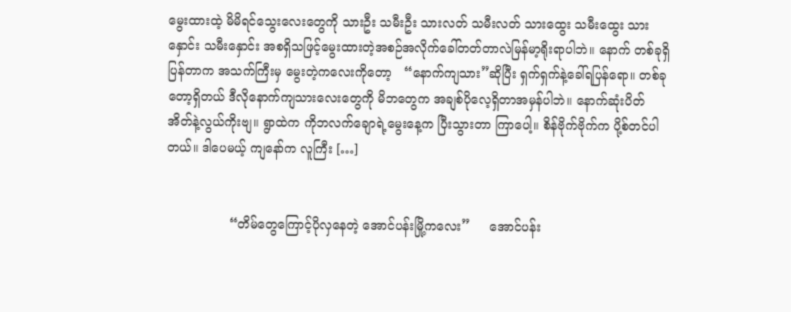မွေးထားထဲ့ မိမိရင်သွေးလေးတွေကို သားဦး သမီးဦး သားလတ် သမီးလတ် သားထွေး သမီးထွေး သားနှောင်း သမီးနှောင်း အစရှိသဖြင့်မွေးထားတဲ့အစဉ်အလိုက်ခေါ်တတ်တာလဲမြန်မာ့ရိုးရာပါဘဲ။ နောက် တစ်ခုရှိပြန်တာက အသက်ကြီးမှ မွေးတဲ့ကလေးကိုတော့   “နောက်ကျသား”ဆိုပြီး ရှက်ရှက်နဲ့ခေါ်ရပြန်ရော။ တစ်ခုတော့ရှိတယ် ဒီလိုနောက်ကျသားလေးတွေကို မိဘတွေက အချစ်ပိုလေ့ရှိတာအမှန်ပါဘဲ။ နောက်ဆုံးပိတ် အိတ်နဲ့လွယ်ကိုးဗျ။ ရွာထဲက ကိုဘလက်ချောရဲ့မွေးနေ့က ပြီးသွားတာ ကြာပေါ့။ စိန်ဗိုက်ဗိုက်က ပို့စ်တင်ပါတယ်။ ဒါပေမယ့် ကျနော်က လူကြီး […]


                “တိမ်တွေကြောင့်ပိုလှနေတဲ့ အောင်ပန်းမြို့ကလေး”     အောင်ပန်း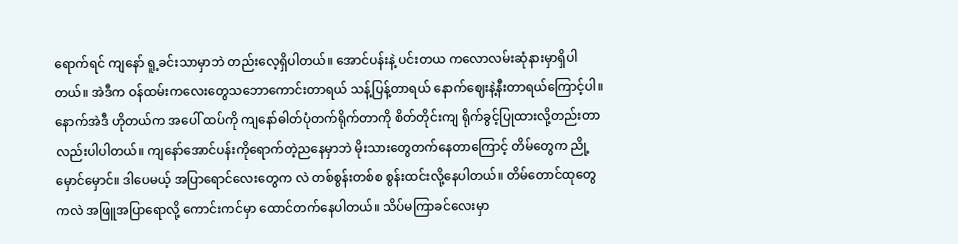ရောက်ရင် ကျနော် ရူ့ခင်းသာမှာဘဲ တည်းလေ့ရှိပါတယ်။ အောင်ပန်းနဲ့ ပင်းတယ ကလောလမ်းဆုံနားမှာရှိပါတယ်။ အဲဒီက ဝန်ထမ်းကလေးတွေသဘောကောင်းတာရယ် သန့်ပြန့်တာရယ် နောက်ဈေးနဲ့နီးတာရယ်ကြောင့်ပါ။ နောက်အဲဒီ ဟိုတယ်က အပေါ် ထပ်ကို ကျနော်ဓါတ်ပုံတက်ရိုက်တာကို စိတ်တိုင်းကျ ရိုက်ခွင့်ပြုထားလို့တည်းတာလည်းပါပါတယ်။ ကျနော်အောင်ပန်းကိုရောက်တဲ့ညနေမှာဘဲ မိုးသားတွေတက်နေတာကြောင့် တိမ်တွေက ညို့မှောင်မှောင်။ ဒါပေမယ့် အပြာရောင်လေးတွေက လဲ တစ်စွန်းတစ်စ စွန်းထင်းလို့နေပါတယ်။ တိမ်တောင်ထုတွေကလဲ အဖြူအပြာရောလို့ ကောင်းကင်မှာ ထောင်တက်နေပါတယ်။ သိပ်မကြာခင်လေးမှာ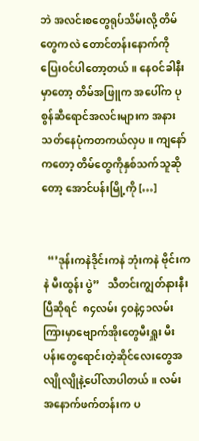ဘဲ အလင်းစတွေရုပ်သိမ်းလို့ တိမ်တွေကလဲ တောင်တန်းနောက်ကိုပြေးဝင်ပါတော့တယ်။ နေဝင်ခါနီးမှာတော့ တိမ်အဖြူက အပေါ်က ပုစွန်ဆီရောင်အလင်းများက အနားသတ်နေပုံကတကယ်လှပ။ ကျနော်ကတော့ တိမ်တွေကိုနှစ်သက်သူဆိုတော့ အောင်ပန်းမြို့ကို […]


  “’ဒုန်းကနဲဒိုင်းကနဲ ဘုံးကနဲ ဗိုင်းကနဲ မီးထွန်း ပွဲ”   သီတင်းကျွတ်နားနီးပြီဆိုရင်  ၈၄လမ်း ၄ဝနဲ့၄၁လမ်းကြားမှာဗျောက်အိုးတွေမီးရှူး မီးပန်းတွေရောင်းတဲ့ဆိုင်လေးတွေအလျိုလျိုနဲ့ပေါ်လာပါတယ်။ လမ်းအနောက်ဖက်တန်းက ပ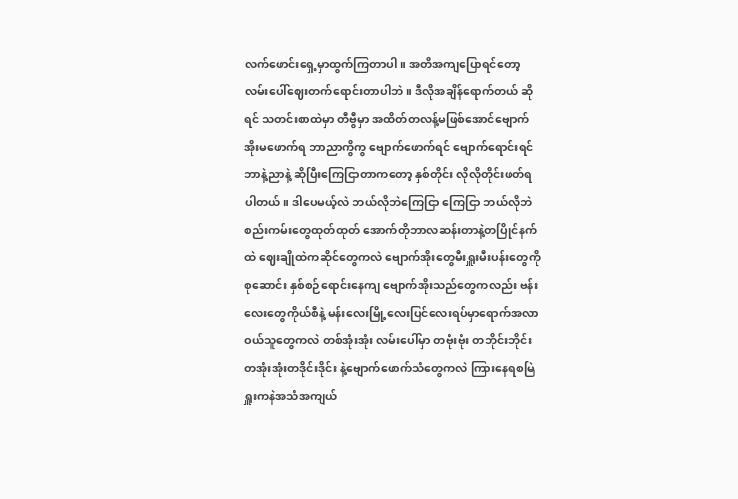လက်ဖောင်းရှေ့မှာထွက်ကြတာပါ။ အတိအကျပြောရင်တော့ လမ်းပေါ်ဈေးတက်ရောင်းတာပါဘဲ။ ဒီလိုအချိန်ရောက်တယ် ဆိုရင် သတင်းစာထဲမှာ တီဗွီမှာ အထိတ်တလန့်မဖြစ်အောင်ဗျောက်အိုးမဖောက်ရ ဘာညာကွိကွ ဗျောက်ဖောက်ရင် ဗျောက်ရောင်းရင် ဘာနဲ့ညာနဲ့ ဆိုပြီးကြေငြာတာကတော့ နှစ်တိုင်း လိုလိုတိုင်းဖတ်ရပါတယ်။ ဒါပေမယ့်လဲ ဘယ်လိုဘဲကြေငြာ ကြေငြာ ဘယ်လိုဘဲစည်းကမ်းတွေထုတ်ထုတ် အောက်တိုဘာလဆန်းတာနဲ့တပြိုင်နက်ထဲ ဈေးချိုထဲကဆိုင်တွေကလဲ ဗျောက်အိုးတွေမီးရှူးမီးပန်းတွေကို စုဆောင်း နှစ်စဉ်ရောင်းနေကျ ဗျောက်အိုးသည်တွေကလည်း ဗန်းလေးတွေကိုယ်စီနဲ့ မန်းလေးမြို့လေးပြင်လေးရပ်မှာရောက်အလာ ဝယ်သူတွေကလဲ တစ်အုံးအုံး လမ်းပေါ်မှာ တဗုံးဗုံး တဘိုင်းဘိုင်း တအုံးအုံးတဒိုင်းဒိုင်း နဲ့ဗျောက်ဖောက်သံတွေကလဲ ကြားနေရစမြဲ ရှူးကနဲအသံအကျယ်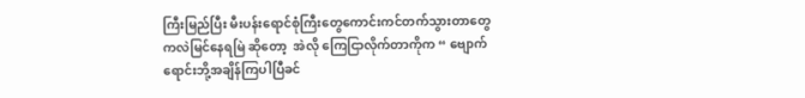ကြီးမြည်ပြီး မီးပန်းရောင်စုံကြီးတွေကောင်းကင်တက်သွားတာတွေ ကလဲမြင်နေရမြဲ ဆိုတော့  အဲလို ကြေငြာလိုက်တာကိုက “ ဗျောက်ရောင်းဘို့အချိန်ကြပါပြီခင်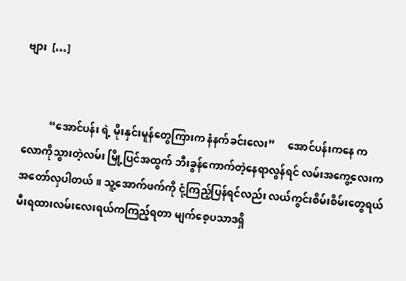ဗျား  […]


          “အောင်ပန်း ရဲ့ မိုးနှင်းမူန်တွေကြားက နံနက်ခင်းလေး”     အောင်ပန်းကနေ ကလောကိုသွားတဲ့လမ်း မြို့ပြင်အထွက် ဘီးခွန်ကောက်တဲ့နေရာလွန်ရင် လမ်းအကွေ့လေးက အတော်လှပါတယ်။ သူ့အောက်ဖက်ကို ငုံ့ကြည့်ပြန်ရင်လည်း လယ်ကွင်းစိမ်းစိမ်းတွေရယ် မီးရထားလမ်းလေးရယ်ကကြည့်ရတာ မျက်စေ့ပသာဒရှိ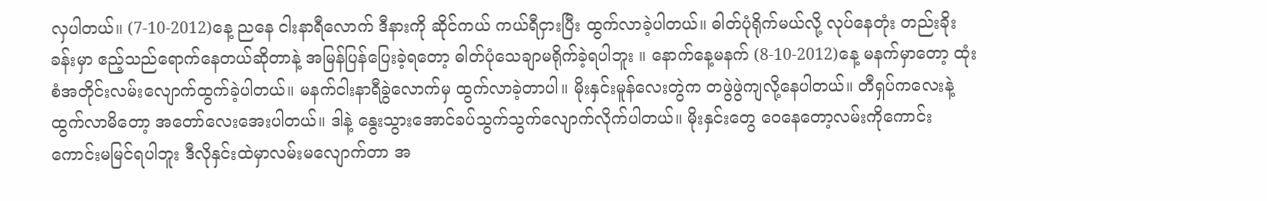လှပါတယ်။ (7-10-2012)နေ့ ညနေ ငါးနာရီလောက် ဒီနားကို ဆိုင်ကယ် ကယ်ရီငှားပြီး ထွက်လာခဲ့ပါတယ်။ ဓါတ်ပုံရိုက်မယ်လို့ လုပ်နေတုံး တည်းခိုးခန်းမှာ ဧည့်သည်ရောက်နေတယ်ဆိုတာနဲ့ အမြန်ပြန်ပြေးခဲ့ရတော့ ဓါတ်ပုံသေချာမရိုက်ခဲ့ရပါဘူး ။ နောက်နေ့မနက် (8-10-2012)နေ့ မနက်မှာတော့ ထုံးစံအတိုင်းလမ်းလျောက်ထွက်ခဲ့ပါတယ်။ မနက်ငါးနာရီခွဲလောက်မှ ထွက်လာခဲ့တာပါ။ မိုးနှင်းမူန်လေးတွဲက တဖွဲဖွဲကျလို့နေပါတယ်။ တီရှပ်ကလေးနဲ့ထွက်လာမိတော့ အတော်လေးအေးပါတယ်။ ဒါနဲ့ နွေးသွားအောင်ခပ်သွက်သွက်လျောက်လိုက်ပါတယ်။ မိုးနှင်းတွေ ဝေနေတော့လမ်းကိုကောင်းကောင်းမမြင်ရပါဘူး ဒီလိုနှင်းထဲမှာလမ်းမလျောက်တာ အ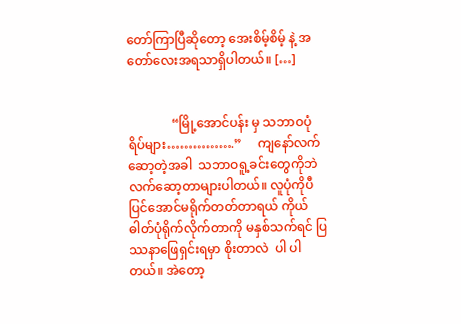တော်ကြာပြီဆိုတော့ အေးစိမ့်စိမ့် နဲ့ အတော်လေးအရသာရှိပါတယ်။ […]


              “မြို့အောင်ပန်း မှ သဘာဝပုံရိပ်များ…………….”     ကျနော်လက်ဆော့တဲ့အခါ  သဘာဝရူ့ခင်းတွေကိုဘဲလက်ဆော့တာများပါတယ်။ လူပုံကိုပီပြင်အောင်မရိုက်တတ်တာရယ် ကိုယ်ဓါတ်ပုံရိုက်လိုက်တာကို မနှစ်သက်ရင် ပြဿနာဖြေရှင်းရမှာ စိုးတာလဲ  ပါ ပါတယ်။ အဲတော့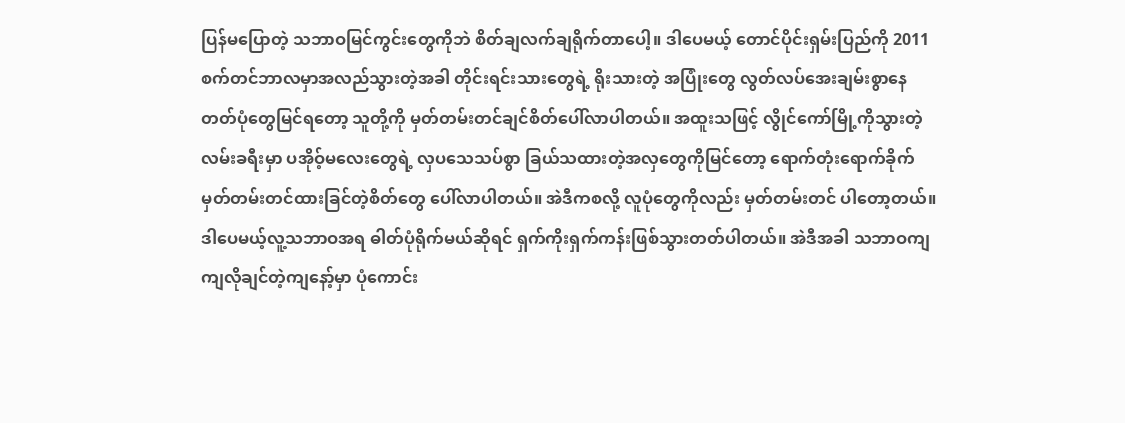ပြန်မပြောတဲ့ သဘာဝမြင်ကွင်းတွေကိုဘဲ စိတ်ချလက်ချရိုက်တာပေါ့။ ဒါပေမယ့် တောင်ပိုင်းရှမ်းပြည်ကို 2011 စက်တင်ဘာလမှာအလည်သွားတဲ့အခါ တိုင်းရင်းသားတွေရဲ့ ရိုးသားတဲ့ အပြုံးတွေ လွတ်လပ်အေးချမ်းစွာနေတတ်ပုံတွေမြင်ရတော့ သူတို့ကို မှတ်တမ်းတင်ချင်စိတ်ပေါ်လာပါတယ်။ အထူးသဖြင့် လွိုင်ကော်မြို့ကိုသွားတဲ့ လမ်းခရီးမှာ ပအိုဝ့်မလေးတွေရဲ့ လှပသေသပ်စွာ ခြယ်သထားတဲ့အလှတွေကိုမြင်တော့ ရောက်တုံးရောက်ခိုက်မှတ်တမ်းတင်ထားခြင်တဲ့စိတ်တွေ ပေါ်လာပါတယ်။ အဲဒီကစလို့ လူပုံတွေကိုလည်း မှတ်တမ်းတင် ပါတော့တယ်။   ဒါပေမယ့်လူ့သဘာဝအရ ဓါတ်ပုံရိုက်မယ်ဆိုရင် ရှက်ကိုးရှက်ကန်းဖြစ်သွားတတ်ပါတယ်။ အဲဒီအခါ သဘာဝကျကျလိုချင်တဲ့ကျနော့်မှာ ပုံကောင်း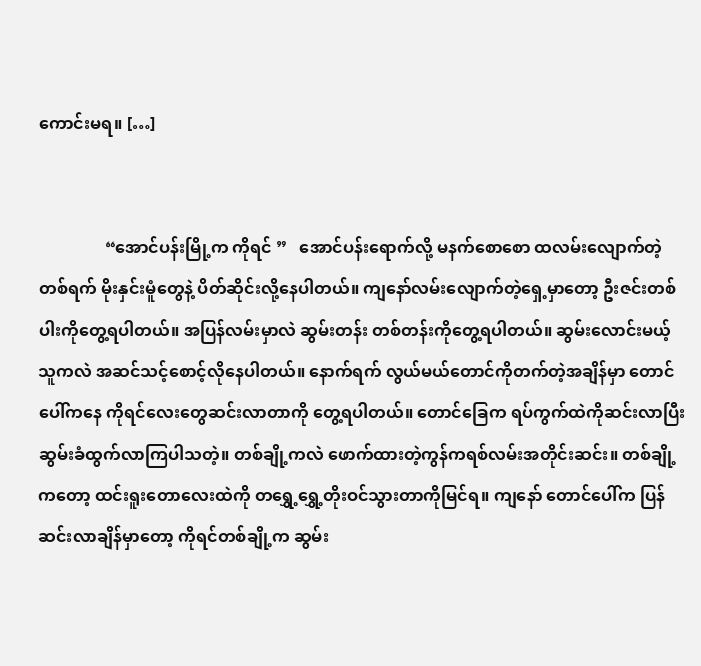ကောင်းမရ။ […]


                “အောင်ပန်းမြို့က ကိုရင် ”   အောင်ပန်းရောက်လို့ မနက်စောစော ထလမ်းလျောက်တဲ့တစ်ရက် မိုးနှင်းမူံတွေနဲ့ ပိတ်ဆိုင်းလို့နေပါတယ်။ ကျနော်လမ်းလျောက်တဲ့ရှေ့မှာတော့ ဦးဇင်းတစ်ပါးကိုတွေ့ရပါတယ်။ အပြန်လမ်းမှာလဲ ဆွမ်းတန်း တစ်တန်းကိုတွေ့ရပါတယ်။ ဆွမ်းလောင်းမယ့်သူကလဲ အဆင်သင့်စောင့်လိုနေပါတယ်။ နောက်ရက် လွယ်မယ်တောင်ကိုတက်တဲ့အချိန်မှာ တောင်ပေါ်ကနေ ကိုရင်လေးတွေဆင်းလာတာကို တွေ့ရပါတယ်။ တောင်ခြေက ရပ်ကွက်ထဲကိုဆင်းလာပြီးဆွမ်းခံထွက်လာကြပါသတဲ့။ တစ်ချို့ကလဲ ဖောက်ထားတဲ့ကွန်ကရစ်လမ်းအတိုင်းဆင်း။ တစ်ချို့ကတော့ ထင်းရူးတောလေးထဲကို တရွှေ့ရွှေ့တိုးဝင်သွားတာကိုမြင်ရ။ ကျနော် တောင်ပေါ်က ပြန်ဆင်းလာချိန်မှာတော့ ကိုရင်တစ်ချို့က ဆွမ်း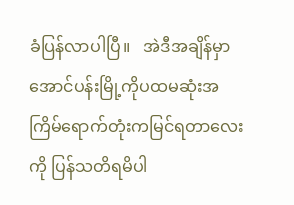ခံပြန်လာပါပြီ။   အဲဒီအချိန်မှာ အောင်ပန်းမြို့ကိုပထမဆုံးအကြိမ်ရောက်တုံးကမြင်ရတာလေးကို ပြန်သတိရမိပါ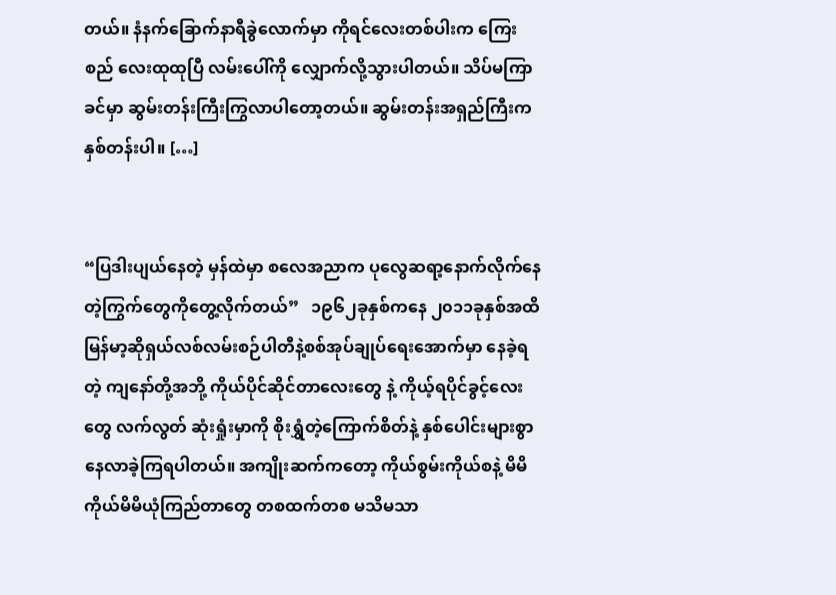တယ်။ နံနက်ခြောက်နာရီခွဲလောက်မှာ ကိုရင်လေးတစ်ပါးက ကြေးစည် လေးထုထုပြီ လမ်းပေါ်ကို လျှောက်လို့သွားပါတယ်။ သိပ်မကြာခင်မှာ ဆွမ်းတန်းကြီးကြွလာပါတော့တယ်။ ဆွမ်းတန်းအရှည်ကြီးက နှစ်တန်းပါ။ […]


“ပြဒါးပျယ်နေတဲ့ မှန်ထဲမှာ စလေအညာက ပုလွေဆရာ့နောက်လိုက်နေတဲ့ကြွက်တွေကိုတွေ့လိုက်တယ်”   ၁၉၆၂ခုနှစ်ကနေ ၂၀၁၁ခုနှစ်အထိ မြန်မာ့ဆိုရှယ်လစ်လမ်းစဉ်ပါတီနဲ့စစ်အုပ်ချုပ်ရေးအောက်မှာ နေခဲ့ရတဲ့ ကျနော်တို့အဘို့ ကိုယ်ပိုင်ဆိုင်တာလေးတွေ နဲ့ ကိုယ့်ရပိုင်ခွင့်လေးတွေ လက်လွတ် ဆုံးရှုံးမှာကို စိုးရွှံတဲ့ကြောက်စိတ်နဲ့ နှစ်ပေါင်းများစွာနေလာခဲ့ကြရပါတယ်။ အကျိုးဆက်ကတော့ ကိုယ်စွမ်းကိုယ်စနဲ့ မိမိကိုယ်မိမိယုံကြည်တာတွေ တစထက်တစ မသိမသာ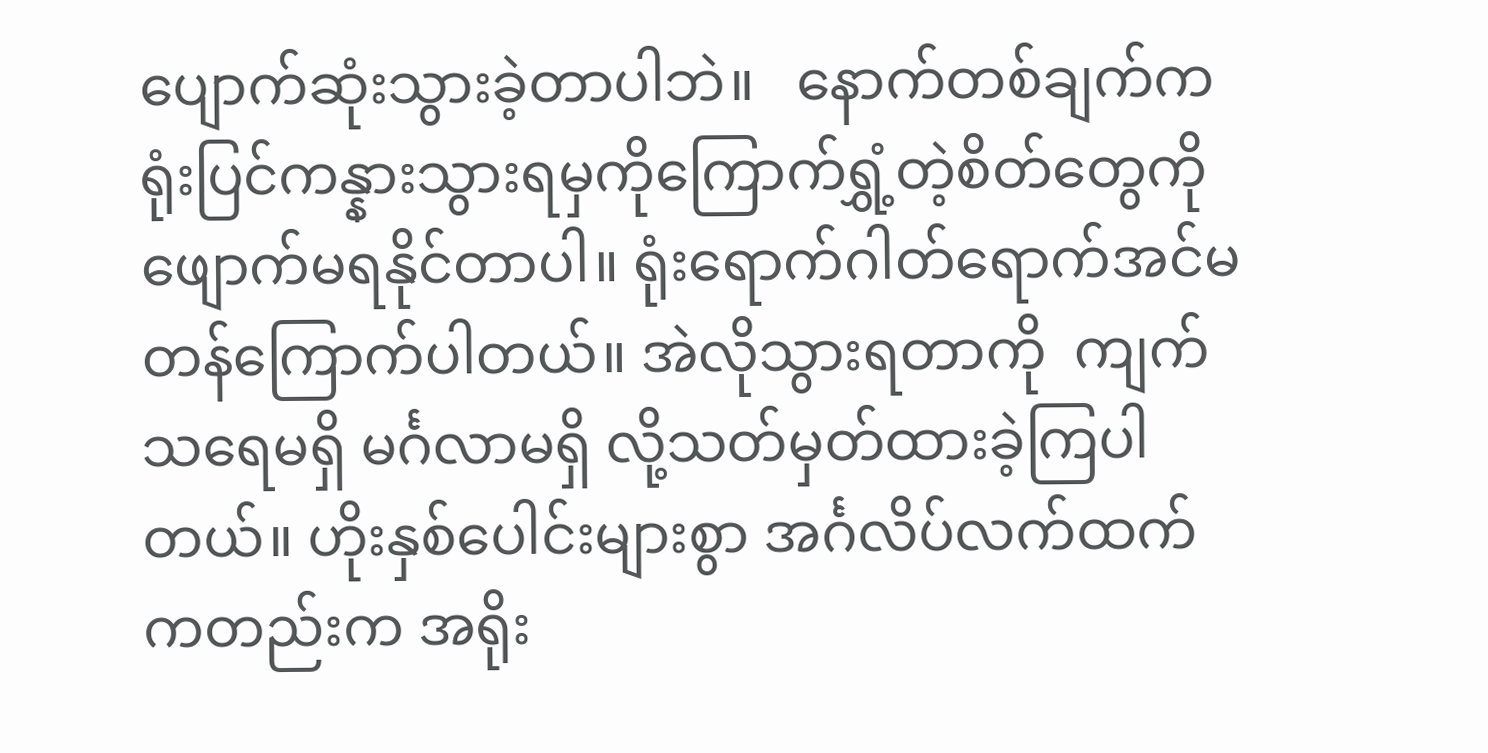ပျောက်ဆုံးသွားခဲ့တာပါဘဲ။   နောက်တစ်ချက်က ရုံးပြင်ကန္နားသွားရမှကိုကြောက်ရွှံ့တဲ့စိတ်တွေကိုဖျောက်မရနိုင်တာပါ။ ရုံးရောက်ဂါတ်ရောက်အင်မတန်ကြောက်ပါတယ်။ အဲလိုသွားရတာကို  ကျက်သရေမရှိ မင်္ဂလာမရှိ လို့သတ်မှတ်ထားခဲ့ကြပါတယ်။ ဟိုးနှစ်ပေါင်းများစွာ အင်္ဂလိပ်လက်ထက်ကတည်းက အရိုး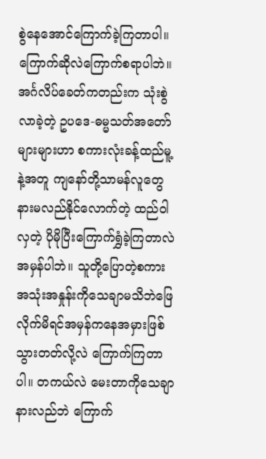စွဲနေအောင်ကြောက်ခဲ့ကြတာပါ။ ကြောက်ဆိုလဲကြောက်စရာပါဘဲ။ အင်္ဂလိပ်ခေတ်ကတည်းက သုံးစွဲလာခဲ့တဲ့ ဥပဒေ-ဓမ္မသတ်အတော်များများဟာ စကားလုံးခန့်ထည်မူ့နဲ့အတူ ကျနော်တို့သာမန်လူတွေနားမလည်နိုင်လောက်တဲ့ ထည်ဝါလှတဲ့ ပိုမိုပြီးကြောက်ရွှံခဲ့ကြတာလဲအမှန်ပါဘဲ။ သူတို့ပြောတဲ့စကားအသုံးအနှုန်းကိုသေချာမသိဘဲဖြေလိုက်မိရင်အမှန်ကနေအမှားဖြစ်သွားတတ်လို့လဲ ကြောက်ကြတာပါ။ တကယ်လဲ မေးတာကိုသေချာနားလည်ဘဲ ကြောက်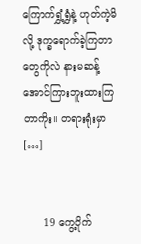ကြောက်ရွှံ့ရွှံနဲ့ ဟုတ်ကဲ့မိလို့ ဒုက္ခရောက်ခဲ့ကြတာ တွေကိုလဲ နားမဆန့်အောင်ကြားဘူးထားကြတာကိုး။ တရားရုံးမှာ […]


      19 ကွေ့ဝိုက်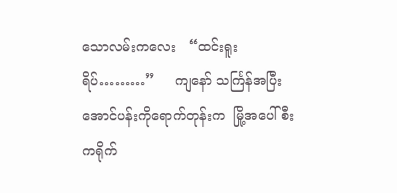သောလမ်းကလေး   “ထင်းရူးရိပ်………”     ကျနော် သင်္ကြန်အပြီးအောင်ပန်းကိုရောက်တုန်းက  မြို့အပေါ်စီးကရိုက်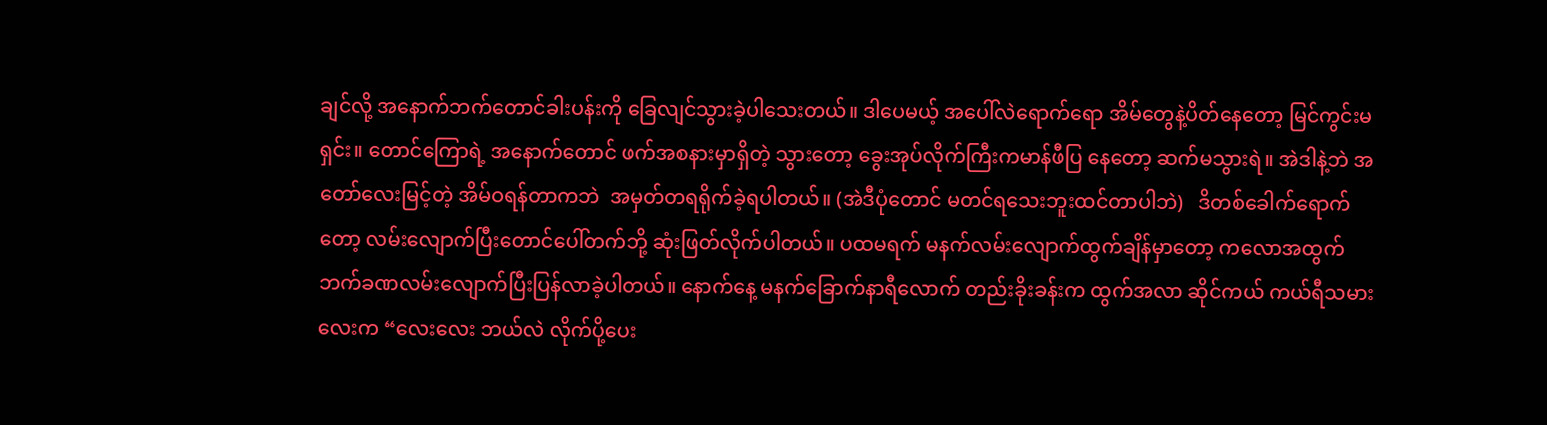ချင်လို့ အနောက်ဘက်တောင်ခါးပန်းကို ခြေလျင်သွားခဲ့ပါသေးတယ်။ ဒါပေမယ့် အပေါ်လဲရောက်ရော အိမ်တွေနဲ့ပိတ်နေတော့ မြင်ကွင်းမရှင်း။ တောင်ကြောရဲ့ အနောက်တောင် ဖက်အစနားမှာရှိတဲ့ သွားတော့ ခွေးအုပ်လိုက်ကြီးကမာန်ဖီပြ နေတော့ ဆက်မသွားရဲ။ အဲဒါနဲ့ဘဲ အတော်လေးမြင့်တဲ့ အိမ်ဝရန်တာကဘဲ  အမှတ်တရရိုက်ခဲ့ရပါတယ်။ (အဲဒီပုံတောင် မတင်ရသေးဘူးထင်တာပါဘဲ)   ဒိတစ်ခေါက်ရောက်တော့ လမ်းလျောက်ပြီးတောင်ပေါ်တက်ဘို့ ဆုံးဖြတ်လိုက်ပါတယ်။ ပထမရက် မနက်လမ်းလျောက်ထွက်ချိန်မှာတော့ ကလောအထွက်ဘက်ခဏလမ်းလျောက်ပြီးပြန်လာခဲ့ပါတယ်။ နောက်နေ့ မနက်ခြောက်နာရီလောက် တည်းခိုးခန်းက ထွက်အလာ ဆိုင်ကယ် ကယ်ရီသမားလေးက “လေးလေး ဘယ်လဲ လိုက်ပို့ပေး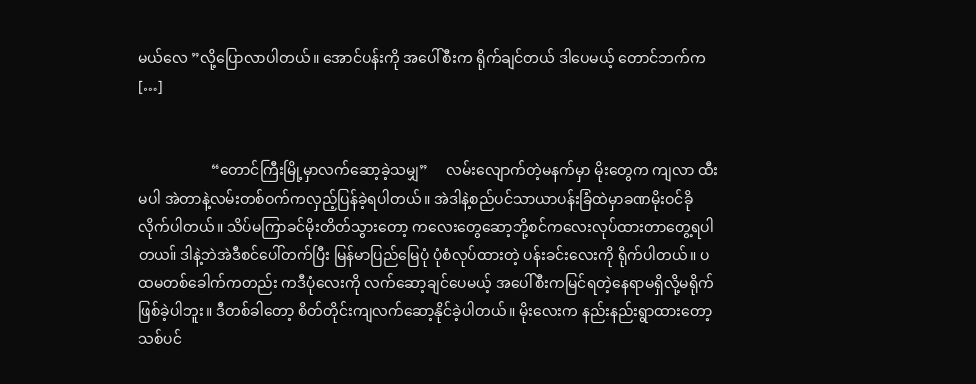မယ်လေ ”လို့ပြောလာပါတယ်။ အောင်ပန်းကို အပေါ်စီးက ရိုက်ချင်တယ် ဒါပေမယ့် တောင်ဘက်က […]


                    “တောင်ကြီးမြို့မှာလက်ဆော့ခဲ့သမျှ”     လမ်းလျောက်တဲ့မနက်မှာ မိုးတွေက ကျလာ ထီးမပါ အဲတာနဲ့လမ်းတစ်ဝက်ကလှည့်ပြန်ခဲ့ရပါတယ်။ အဲဒါနဲ့စည်ပင်သာယာပန်းခြံထဲမှာခဏမိုးဝင်ခိုလိုက်ပါတယ်။ သိပ်မကြာခင်မိုးတိတ်သွားတော့ ကလေးတွေဆော့ဘို့စင်ကလေးလုပ်ထားတာတွေ့ရပါတယ။် ဒါနဲ့ဘဲအဲဒီစင်ပေါ်တက်ပြီး မြန်မာပြည်မြေပုံ ပုံစံလုပ်ထားတဲ့ ပန်းခင်းလေးကို ရိုက်ပါတယ်။ ပထမတစ်ခေါက်ကတည်း ကဒီပုံလေးကို လက်ဆော့ချင်ပေမယ့် အပေါ်စီးကမြင်ရတဲ့နေရာမရှိလို့မရိုက်ဖြစ်ခဲ့ပါဘူး။ ဒီတစ်ခါတော့ စိတ်တိုင်းကျလက်ဆော့နိုင်ခဲ့ပါတယ်။ မိုးလေးက နည်းနည်းရွာထားတော့ သစ်ပင်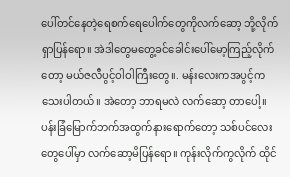ပေါ်တင်နေတဲ့ရေစက်ရေပေါက်တွေကိုလက်ဆော့ ဘို့လိုက်ရှာပြန်ရော။ အဲဒါတွေမတွေ့ခင်ခေါင်းပေါ်မော့ကြည့်လိုက်တော့ မယ်ဇလီပွင့်ဝါဝါကြီးတွေ။. မန်းလေးကအပွင့်ကသေးပါတယ်။ အဲတော့ ဘာရမလဲ လက်ဆော့ တာပေါ့။ ပန်းခြံမြောက်ဘက်အထွက်နားရောက်တော့ သစ်ပင်လေးတွေပေါ်မှာ လက်ဆော့မိပြန်ရော။ ကုန်းလိုက်ကွလိုက် ထိုင်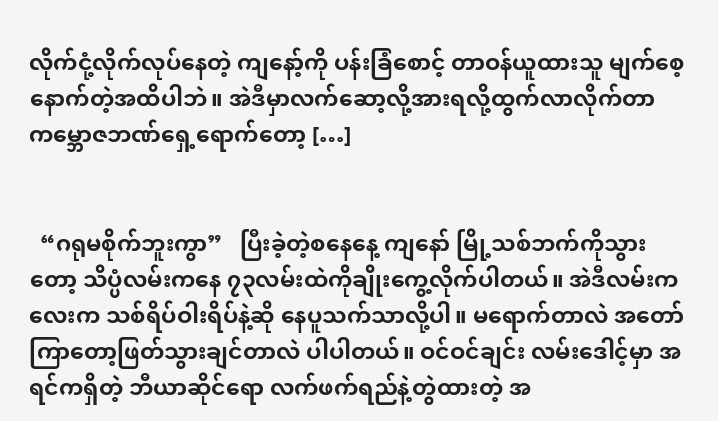လိုက်ငုံ့လိုက်လုပ်နေတဲ့ ကျနော့်ကို ပန်းခြံစောင့် တာဝန်ယူထားသူ မျက်စေ့နောက်တဲ့အထိပါဘဲ။ အဲဒီမှာလက်ဆော့လို့အားရလို့ထွက်လာလိုက်တာ ကမ္ဘောဇဘဏ်ရှေ့ရောက်တော့ […]


  “ဂရုမစိုက်ဘူးကွာ”   ပြီးခဲ့တဲ့စနေနေ့ ကျနော် မြို့သစ်ဘက်ကိုသွားတော့ သိပ္ပံလမ်းကနေ ၇၃လမ်းထဲကိုချိုးကွေ့လိုက်ပါတယ်။ အဲဒီလမ်းကလေးက သစ်ရိပ်ဝါးရိပ်နဲ့ဆို နေပူသက်သာလို့ပါ။ မရောက်တာလဲ အတော်ကြာတော့ဖြတ်သွားချင်တာလဲ ပါပါတယ်။ ဝင်ဝင်ချင်း လမ်းဒေါင့်မှာ အရင်ကရှိတဲ့ ဘီယာဆိုင်ရော လက်ဖက်ရည်နဲ့တွဲထားတဲ့ အ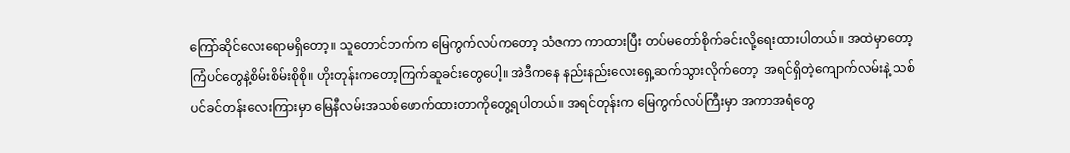ကြော်ဆိုင်လေးရောမရှိတော့။ သူတောင်ဘက်က မြေကွက်လပ်ကတော့ သံဇကာ ကာထားပြီး တပ်မတော်စိုက်ခင်းလို့ရေးထားပါတယ်။ အထဲမှာတော့ ကြံပင်တွေနဲ့စိမ်းစိမ်းစိုစို။ ဟိုးတုန်းကတော့ကြက်ဆူခင်းတွေပေါ့။ အဲဒီကနေ နည်းနည်းလေးရှေ့ဆက်သွားလိုက်တော့  အရင်ရှိတဲ့ကျောက်လမ်းနဲ့ သစ်ပင်ခင်တန်းလေးကြားမှာ မြေနီလမ်းအသစ်ဖောက်ထားတာကိုတွေ့ရပါတယ်။ အရင်တုန်းက မြေကွက်လပ်ကြီးမှာ အကာအရံတွေ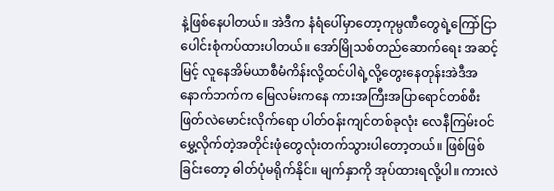နဲ့ဖြစ်နေပါတယ်။ အဲဒီက နံရံပေါ်မှာတော့ကုမ္ပဏီတွေရဲ့ကြော်ငြာပေါင်းစုံကပ်ထားပါတယ်။ အော်မြိုသစ်တည်ဆောက်ရေး အဆင့်မြင့် လူနေအိမ်ယာစီမံကိန်းလို့ထင်ပါရဲ့လို့တွေးနေတုန်းအဲဒီအနောက်ဘက်က မြေလမ်းကနေ ကားအကြီးအပြာရောင်တစ်စီးဖြတ်လဲမောင်းလိုက်ရော ပါတ်ဝန်းကျင်တစ်ခုလုံး လေနီကြမ်းဝင်မွှေ့လိုက်တဲ့အတိုင်းဖုံတွေလုံးတက်သွားပါတော့တယ်။ ဖြစ်ဖြစ်ခြင်းတော့ ဓါတ်ပုံမရိုက်နိုင်။ မျက်နှာကို အုပ်ထားရလို့ပါ။ ကားလဲ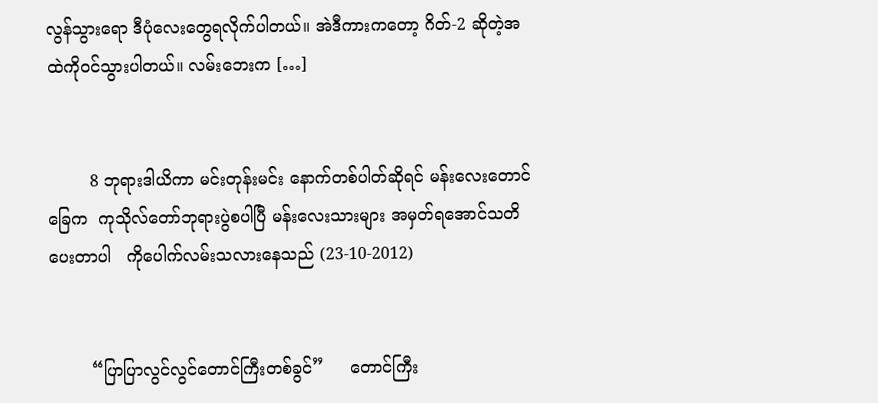လွန်သွားရော ဒီပုံလေးတွေရလိုက်ပါတယ်။ အဲဒီကားကတော့ ဂိတ်-2 ဆိုတဲ့အထဲကိုဝင်သွားပါတယ်။ လမ်းဘေးက […]


        8 ဘုရားဒါယိကာ မင်းတုန်းမင်း နောက်တစ်ပါတ်ဆိုရင် မန်းလေးတောင်ခြေက  ကုသိုလ်တော်ဘုရားပွဲစပါပြီ မန်းလေးသားများ အမှတ်ရအောင်သတိပေးတာပါ   ကိုပေါက်လမ်းသလားနေသည် (23-10-2012)


        “ပြာပြာလွင်လွင်တောင်ကြီးတစ်ခွင်”     တောင်ကြီး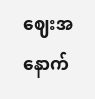ဈေးအနောက်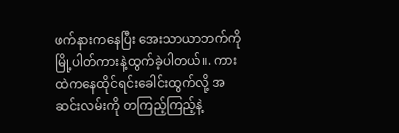ဖက်နားကနေပြီး အေးသာယာဘက်ကို  မြို့ပါတ်ကားနဲ့ထွက်ခဲ့ပါတယ်။. ကားထဲကနေထိုင်ရင်းခေါင်းထွက်လို့ အဆင်းလမ်းကို တကြည့်ကြည့်နဲ့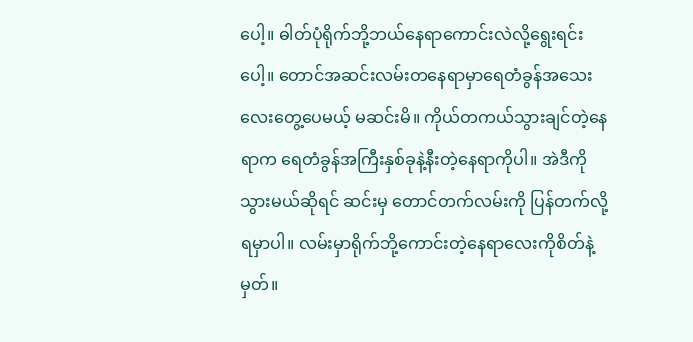ပေါ့။ ဓါတ်ပုံရိုက်ဘို့ဘယ်နေရာကောင်းလဲလို့ရွေးရင်းပေါ့။ တောင်အဆင်းလမ်းတနေရာမှာရေတံခွန်အသေးလေးတွေ့ပေမယ့် မဆင်းမိ။ ကိုယ်တကယ်သွားချင်တဲ့နေရာက ရေတံခွန်အကြီးနှစ်ခုနဲ့နီးတဲ့နေရာကိုပါ။ အဲဒီကိုသွားမယ်ဆိုရင် ဆင်းမှ တောင်တက်လမ်းကို ပြန်တက်လို့ရမှာပါ။ လမ်းမှာရိုက်ဘို့ကောင်းတဲ့နေရာလေးကိုစိတ်နဲ့မှတ်။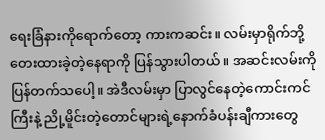ရေးခြံနားကိုရောက်တော့ ကားကဆင်း။ လမ်းမှာရိုက်ဘို့တေးထားခဲ့တဲ့နေရာကို ပြန်သွားပါတယ်။ အဆင်းလမ်းကိုပြန်တက်သပေါ့။ အဲဒီလမ်းမှာ ပြာလွင်နေတဲ့ကောင်းကင်ကြီးနဲ့ ညို့မိူင်းတဲ့တောင်များရဲ့နောက်ခံပန်းချီကားတွေ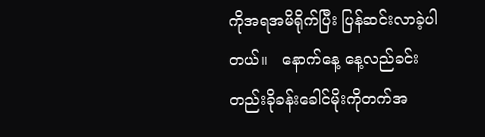ကိုအရအမိရိုက်ပြီး ပြန်ဆင်းလာခဲ့ပါတယ်။   နောက်နေ့ နေ့လည်ခင်းတည်းခိုခန်းခေါင်မိုးကိုတက်အ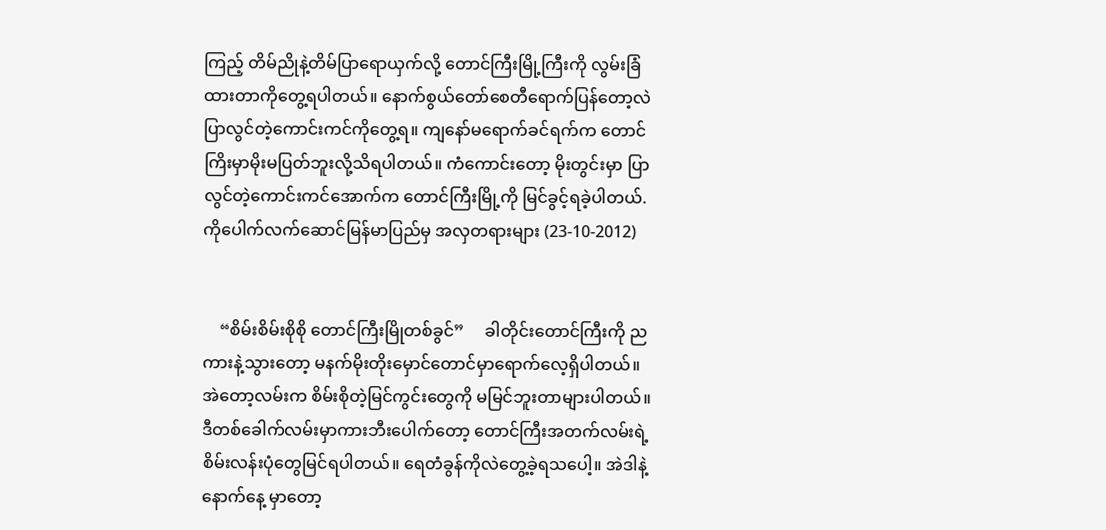ကြည့် တိမ်ညိုနဲ့တိမ်ပြာရောယှက်လို့ တောင်ကြီးမြို့ကြီးကို လွမ်းခြံထားတာကိုတွေ့ရပါတယ်။ နောက်စွယ်တော်စေတီရောက်ပြန်တော့လဲ ပြာလွင်တဲ့ကောင်းကင်ကိုတွေ့ရ။ ကျနော်မရောက်ခင်ရက်က တောင်ကြိးမှာမိုးမပြတ်ဘူးလို့သိရပါတယ်။ ကံကောင်းတော့ မိုးတွင်းမှာ ပြာလွင်တဲ့ကောင်းကင်အောက်က တောင်ကြီးမြို့ကို မြင်ခွင့်ရခဲ့ပါတယ်.   ကိုပေါက်လက်ဆောင်မြန်မာပြည်မှ အလှတရားများ (23-10-2012)


    “စိမ်းစိမ်းစိုစို တောင်ကြီးမြိုတစ်ခွင်”     ခါတိုင်းတောင်ကြီးကို ညကားနဲ့သွားတော့ မနက်မိုးတိုးမှောင်တောင်မှာရောက်လေ့ရှိပါတယ်။ အဲတော့လမ်းက စိမ်းစိုတဲ့မြင်ကွင်းတွေကို မမြင်ဘူးတာများပါတယ်။ ဒီတစ်ခေါက်လမ်းမှာကားဘီးပေါက်တော့ တောင်ကြီးအတက်လမ်းရဲ့စိမ်းလန်းပုံတွေမြင်ရပါတယ်။ ရေတံခွန်ကိုလဲတွေ့ခဲ့ရသပေါ့။ အဲဒါနဲ့နောက်နေ့ မှာတော့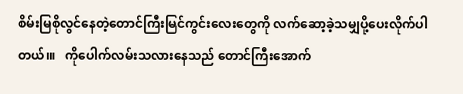စိမ်းမြစိုလွင်နေတဲ့တောင်ကြီးမြင်ကွင်းလေးတွေကို လက်ဆော့ခဲ့သမျှပို့ပေးလိုက်ပါတယ်၊။   ကိုပေါက်လမ်းသလားနေသည် တောင်ကြီးအောက်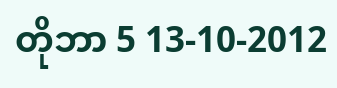တိုဘာ 5 13-10-2012